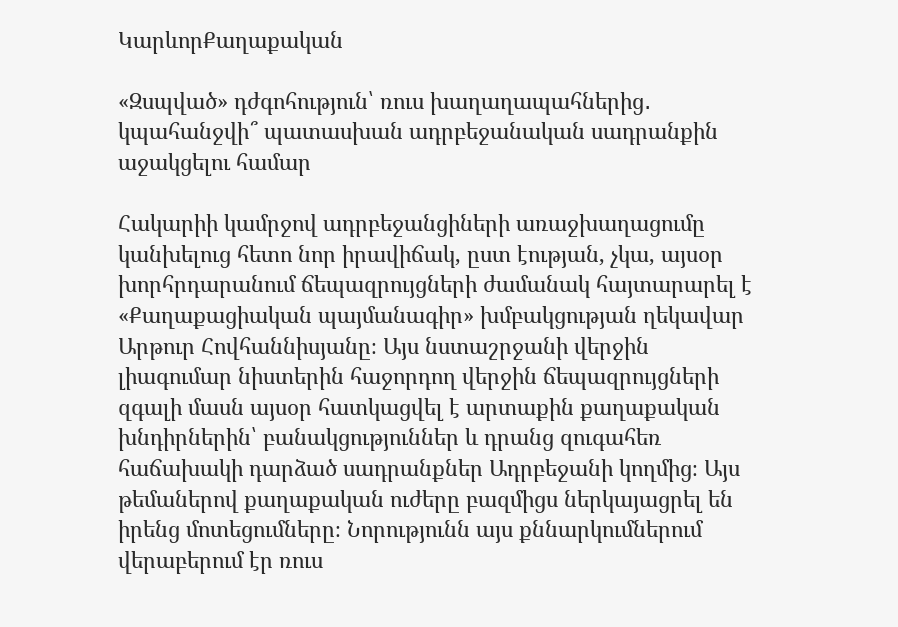ԿարևորՔաղաքական

«Զսպված» դժգոհություն՝ ռուս խաղաղապահներից․ կպահանջվի՞ պատասխան ադրբեջանական սադրանքին աջակցելու համար

Հակարիի կամրջով ադրբեջանցիների առաջխաղացումը կանխելուց հետո նոր իրավիճակ, ըստ էության, չկա, այսօր խորհրդարանում ճեպազրույցների ժամանակ հայտարարել է «Քաղաքացիական պայմանագիր» խմբակցության ղեկավար Արթուր Հովհաննիսյանը։ Այս նստաշրջանի վերջին լիագումար նիստերին հաջորդող վերջին ճեպազրույցների զգալի մասն այսօր հատկացվել է արտաքին քաղաքական խնդիրներին՝ բանակցություններ և դրանց զուգահեռ հաճախակի դարձած սադրանքներ Ադրբեջանի կողմից։ Այս թեմաներով քաղաքական ուժերը բազմիցս ներկայացրել են իրենց մոտեցումները։ Նորությունն այս քննարկումներում վերաբերում էր ռուս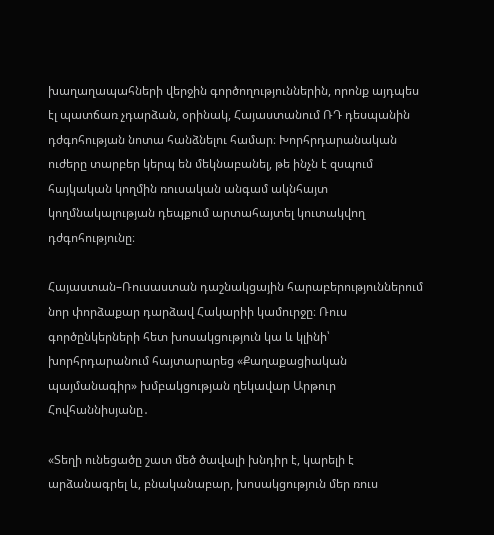խաղաղապահների վերջին գործողություններին, որոնք այդպես էլ պատճառ չդարձան, օրինակ, Հայաստանում ՌԴ դեսպանին դժգոհության նոտա հանձնելու համար։ Խորհրդարանական ուժերը տարբեր կերպ են մեկնաբանել, թե ինչն է զսպում հայկական կողմին ռուսական անգամ ակնհայտ կողմնակալության դեպքում արտահայտել կուտակվող դժգոհությունը։

Հայաստան–Ռուսաստան դաշնակցային հարաբերություններում նոր փորձաքար դարձավ Հակարիի կամուրջը։ Ռուս գործընկերների հետ խոսակցություն կա և կլինի՝ խորհրդարանում հայտարարեց «Քաղաքացիական պայմանագիր» խմբակցության ղեկավար Արթուր Հովհաննիսյանը․

«Տեղի ունեցածը շատ մեծ ծավալի խնդիր է, կարելի է արձանագրել և, բնականաբար, խոսակցություն մեր ռուս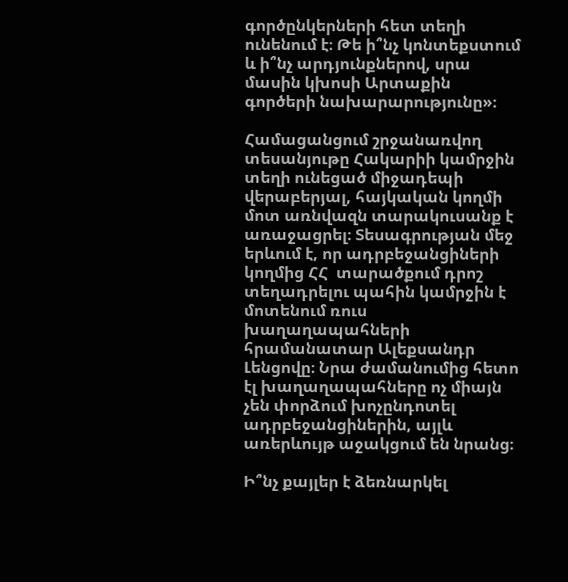գործընկերների հետ տեղի ունենում է։ Թե ի՞նչ կոնտեքստում և ի՞նչ արդյունքներով, սրա մասին կխոսի Արտաքին գործերի նախարարությունը»։

Համացանցում շրջանառվող տեսանյութը Հակարիի կամրջին տեղի ունեցած միջադեպի վերաբերյալ, հայկական կողմի մոտ առնվազն տարակուսանք է առաջացրել։ Տեսագրության մեջ երևում է, որ ադրբեջանցիների կողմից ՀՀ  տարածքում դրոշ տեղադրելու պահին կամրջին է մոտենում ռուս խաղաղապահների հրամանատար Ալեքսանդր Լենցովը։ Նրա ժամանումից հետո էլ խաղաղապահները ոչ միայն չեն փորձում խոչընդոտել ադրբեջանցիներին, այլև առերևույթ աջակցում են նրանց։

Ի՞նչ քայլեր է ձեռնարկել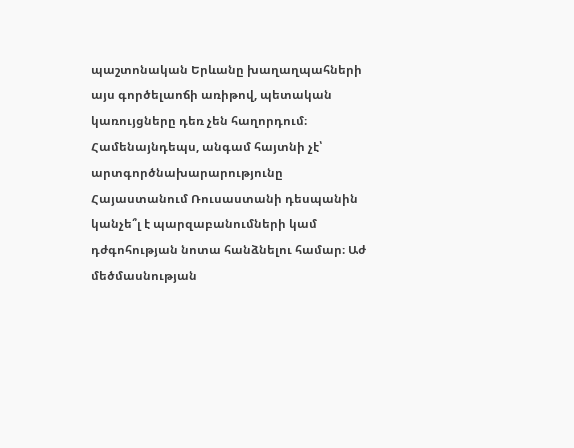պաշտոնական Երևանը խաղաղպահների այս գործելաոճի առիթով, պետական կառույցները դեռ չեն հաղորդում։ Համենայնդեպս, անգամ հայտնի չէ՝ արտգործնախարարությունը Հայաստանում Ռուսաստանի դեսպանին կանչե՞լ է պարզաբանումների կամ դժգոհության նոտա հանձնելու համար։ Աժ մեծմասնության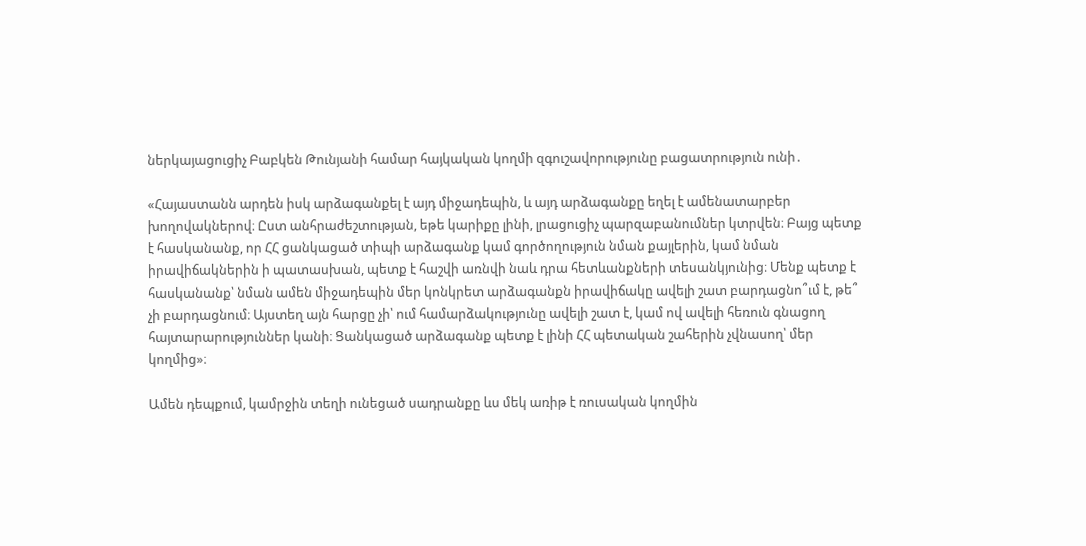ներկայացուցիչ Բաբկեն Թունյանի համար հայկական կողմի զգուշավորությունը բացատրություն ունի․

«Հայաստանն արդեն իսկ արձագանքել է այդ միջադեպին, և այդ արձագանքը եղել է ամենատարբեր խողովակներով։ Ըստ անհրաժեշտության, եթե կարիքը լինի, լրացուցիչ պարզաբանումներ կտրվեն։ Բայց պետք է հասկանանք, որ ՀՀ ցանկացած տիպի արձագանք կամ գործողություն նման քայլերին, կամ նման իրավիճակներին ի պատասխան, պետք է հաշվի առնվի նաև դրա հետևանքների տեսանկյունից։ Մենք պետք է հասկանանք՝ նման ամեն միջադեպին մեր կոնկրետ արձագանքն իրավիճակը ավելի շատ բարդացնո՞ւմ է, թե՞ չի բարդացնում։ Այստեղ այն հարցը չի՝ ում համարձակությունը ավելի շատ է, կամ ով ավելի հեռուն գնացող հայտարարություններ կանի։ Ցանկացած արձագանք պետք է լինի ՀՀ պետական շահերին չվնասող՝ մեր կողմից»։

Ամեն դեպքում, կամրջին տեղի ունեցած սադրանքը ևս մեկ առիթ է ռուսական կողմին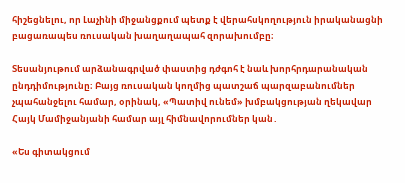հիշեցնելու, որ Լաչինի միջանցքում պետք է վերահսկողություն իրականացնի բացառապես ռուսական խաղաղապահ զորախումբը։

Տեսանյութում արձանագրված փաստից դժգոհ է նաև խորհրդարանական ընդդիմությունը։ Բայց ռուսական կողմից պատշաճ պարզաբանումներ չպահանջելու համար, օրինակ, «Պատիվ ունեմ» խմբակցության ղեկավար Հայկ Մամիջանյանի համար այլ հիմնավորումներ կան․

«Ես գիտակցում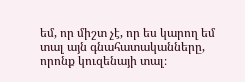եմ, որ միշտ չէ, որ ես կարող եմ տալ այն գնահատականները, որոնք կուզենայի տալ։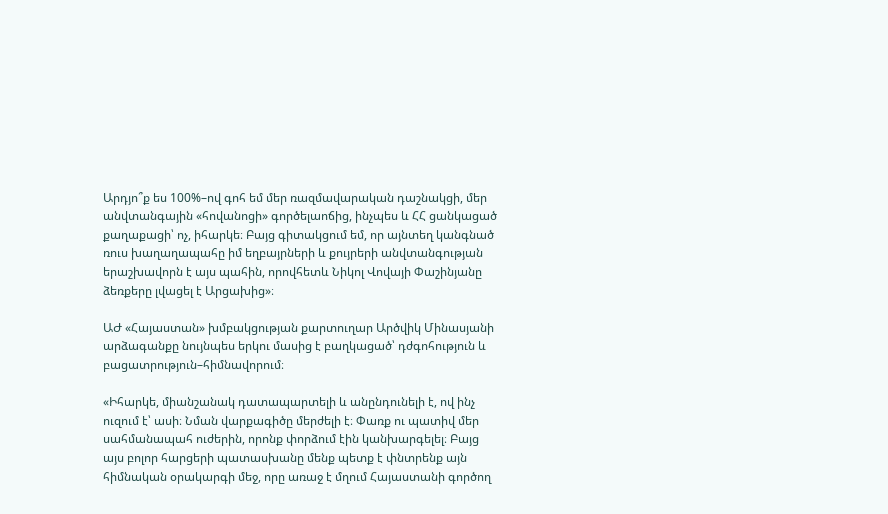Արդյո՞ք ես 100%–ով գոհ եմ մեր ռազմավարական դաշնակցի, մեր անվտանգային «հովանոցի» գործելաոճից, ինչպես և ՀՀ ցանկացած քաղաքացի՝ ոչ, իհարկե։ Բայց գիտակցում եմ, որ այնտեղ կանգնած ռուս խաղաղապահը իմ եղբայրների և քույրերի անվտանգության երաշխավորն է այս պահին, որովհետև Նիկոլ Վովայի Փաշինյանը ձեռքերը լվացել է Արցախից»։

ԱԺ «Հայաստան» խմբակցության քարտուղար Արծվիկ Մինասյանի արձագանքը նույնպես երկու մասից է բաղկացած՝ դժգոհություն և բացատրություն–հիմնավորում։

«Իհարկե, միանշանակ դատապարտելի և անընդունելի է, ով ինչ ուզում է՝ ասի։ Նման վարքագիծը մերժելի է։ Փառք ու պատիվ մեր սահմանապահ ուժերին, որոնք փորձում էին կանխարգելել։ Բայց այս բոլոր հարցերի պատասխանը մենք պետք է փնտրենք այն հիմնական օրակարգի մեջ, որը առաջ է մղում Հայաստանի գործող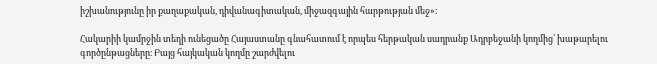իշխանությունը իր քաղաքական, դիվանագիտական, միջազգային հարթության մեջ»։

Հակարիի կամրջին տեղի ունեցածը Հայաստանը գնահատում է որպես հերթական սադրանք Ադրբեջանի կողմից՝ խաթարելու գործընթացները։ Բայց հայկական կողմը շարժվելու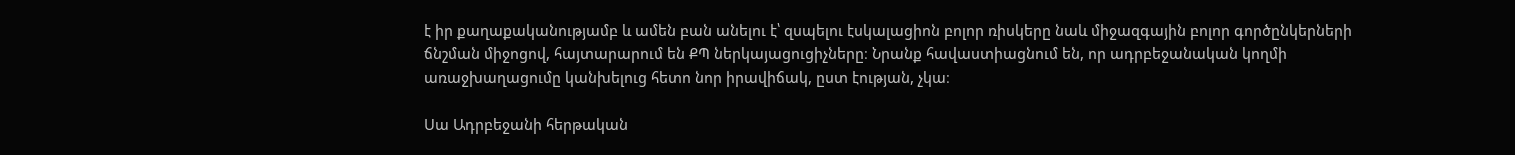է իր քաղաքականությամբ և ամեն բան անելու է՝ զսպելու էսկալացիոն բոլոր ռիսկերը նաև միջազգային բոլոր գործընկերների ճնշման միջոցով, հայտարարում են ՔՊ ներկայացուցիչները։ Նրանք հավաստիացնում են, որ ադրբեջանական կողմի առաջխաղացումը կանխելուց հետո նոր իրավիճակ, ըստ էության, չկա։

Սա Ադրբեջանի հերթական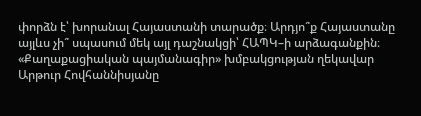փորձն է՝ խորանալ Հայաստանի տարածք։ Արդյո՞ք Հայաստանը այլևս չի՞ սպասում մեկ այլ դաշնակցի՝ ՀԱՊԿ–ի արձագանքին։ «Քաղաքացիական պայմանագիր» խմբակցության ղեկավար Արթուր Հովհաննիսյանը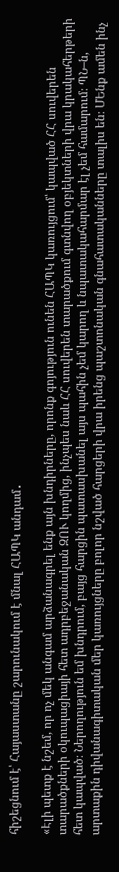հիշեցնում է՝ Հայաստանը շարունակում է մնալ ՀԱՊԿ անդամ․

«Էլի պետք է նշեմ, որ ոչ մեկ անգամ արձանագրել ենք այն խնդիրները, որոնք գոյություն ունեն ՀԱՊԿ կառույցում՝ կապված ՀՀ սուվերեն տարածքների օկուպացիայի հետ ադրբեջանական ԶՈՒ կողմից, ինչպես նաև ՀՀ սուվերեն տարածքում գտնվող օբյեկտների վրա կրակահերթերի հետ կապված։ Ներողություն եմ խնդրում, բայց հարցին պատասխանել այս պահին չեմ կարող և նպատակահարմար էլ չեմ համարում։ ՊՆ–ն, արտաքին դիվանագիտական մեր կառույցները բոլոր նշված հարցերի վրա իրենց պաշտոնական գնահատականները տալիս են։ ՄԵնք ամեն ինչ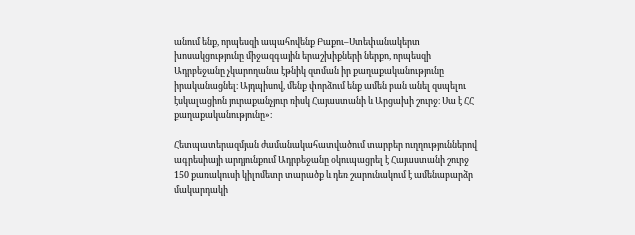անում ենք, որպեսզի ապահովենք Բաքու–Ստեփանակերտ խոսակցությունը միջազգային երաշխիքների ներքո, որպեսզի Ադրբեջանը չկարողանա էթնիկ զտման իր քաղաքականությունը իրականացնել։ Այդպիսով, մենք փորձում ենք ամեն բան անել զսպելու էսկալացիոն յուրաքանչյուր ռիսկ Հայաստանի և Արցախի շուրջ։ Սա է ՀՀ քաղաքականությունը»։

Հետպատերազմյան ժամանակահատվածում տարբեր ուղղություններով ագրեսիայի արդյունքում Ադրբեջանը օկուպացրել է Հայաստանի շուրջ 150 քառակուսի կիլոմետր տարածք և դեռ շարունակում է ամենաբարձր մակարդակի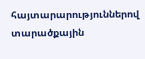հայտարարություններով տարածքային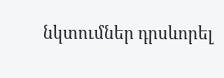նկտումներ դրսևորել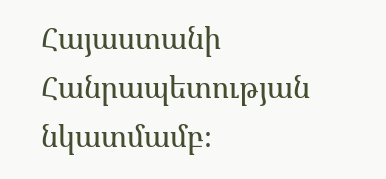Հայաստանի Հանրապետության նկատմամբ։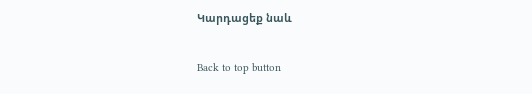Կարդացեք նաև

Back to top button